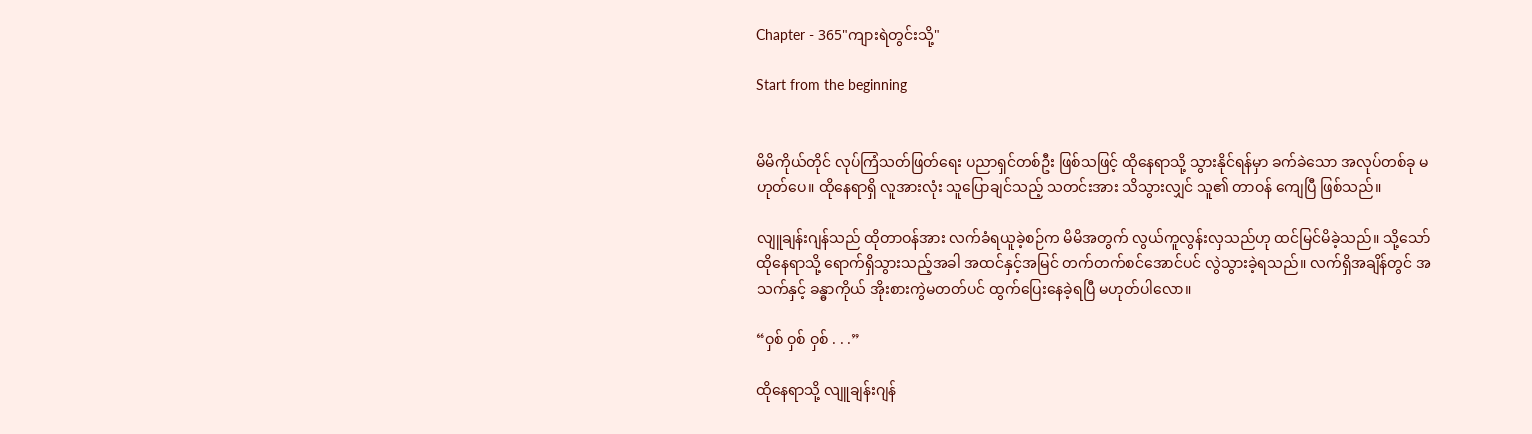Chapter - 365"ကျားရဲတွင်းသို့"

Start from the beginning


မိမိကိုယ်တိုင် လုပ်ကြံသတ်ဖြတ်ရေး ပညာရှင်တစ်ဦး ဖြစ်သဖြင့် ထိုနေရာသို့ သွားနိုင်ရန်မှာ ခက်ခဲသော အလုပ်တစ်ခု မဟုတ်ပေ။ ထိုနေရာရှိ လူအားလုံး သူပြောချင်သည့် သတင်းအား သိသွားလျှင် သူ၏ တာဝန် ကျေပြီ ဖြစ်သည်။

လျူချန်းဂျန်သည် ထိုတာဝန်အား လက်ခံရယူခဲ့စဉ်က မိမိအတွက် လွယ်ကူလွန်းလှသည်ဟု ထင်မြင်မိခဲ့သည်။ သို့သော် ထိုနေရာသို့ ရောက်ရှိသွားသည့်အခါ အထင်နှင့်အမြင် တက်တက်စင်အောင်ပင် လွဲသွားခဲ့ရသည်။ လက်ရှိအချိန်တွင် အသက်နှင့် ခန္ဓာကိုယ် အိုးစားကွဲမတတ်ပင် ထွက်ပြေးနေခဲ့ရပြီ မဟုတ်ပါလော။

“ဝှစ် ဝှစ် ဝှစ် . . .”

ထိုနေရာသို့ လျူချန်းဂျန်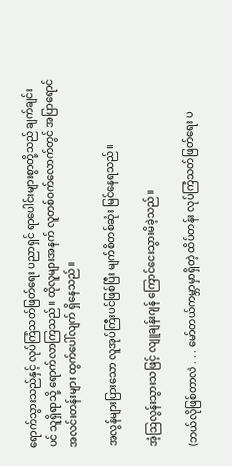ရောက်သွားသည်နှင့် လုပ်ကြံသတ်ဖြတ်ရေး ပညာရှင် ရာပေါင်းများစွာတို့သည် ချက်ချင်းပင် သူရှိရာသို့ ရောက်လာကြသည်။ ထိုလူများအနက် လူတစ်ဝက်လောက်တွင် အပြာရောင် အလင်းတန်းများ ထွက်ပေါ်လျက် ရှိနေသည်။

အလွန်များပြားသော လူအုပ်ကြီးပင်ဖြစ်ပြီး မျက်စိတစ်ဆုံး မြင်နေရသည်။

အံ့ဩလွန်းသွားသဖြင့် လျူချန်းဂျန် ကြောင်ငေးသွားမိခဲ့သည်။

(ဘယ်လိုဖြစ်တာလဲ . . . မော်တယ်ကမ္ဘာမှာရှိတဲ့ ထိပ်တန်း လုပ်ကြံသတ်ဖြတ်ရေး ပ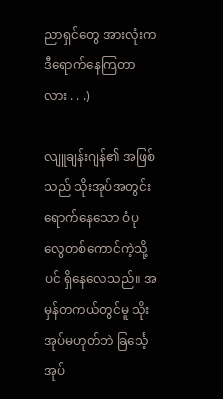ညာရှင်တွေ အားလုံးက ဒီရောက်နေကြတာလား . . .)

လျူချန်းဂျန်၏ အဖြစ်သည် သိုးအုပ်အတွင်း ရောက်နေသော ဝံပုလွေတစ်ကောင်ကဲ့သို့ပင် ရှိနေလေသည်။ အမှန်တကယ်တွင်မူ သိုးအုပ်မဟုတ်ဘဲ ခြင်္သေ့အုပ်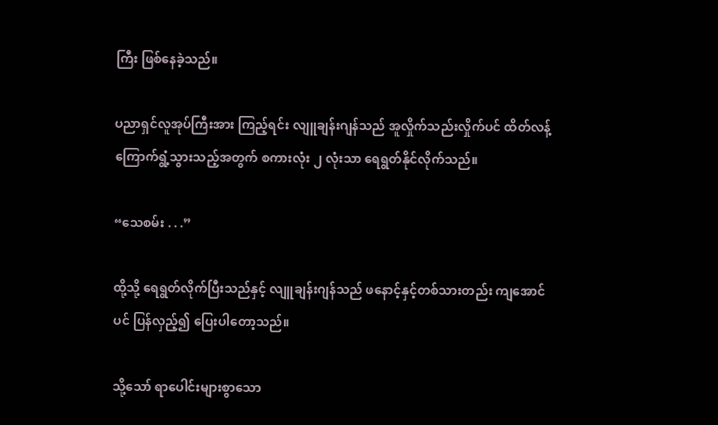ကြီး ဖြစ်နေခဲ့သည်။

ပညာရှင်လူအုပ်ကြီးအား ကြည့်ရင်း လျူချန်းဂျန်သည် အူလှိုက်သည်းလှိုက်ပင် ထိတ်လန့်ကြောက်ရွံ့သွားသည့်အတွက် စကားလုံး ၂ လုံးသာ ရေရွတ်နိုင်လိုက်သည်။

“သေစမ်း . . .”

ထို့သို့ ရေရွတ်လိုက်ပြီးသည်နှင့် လျူချန်းဂျန်သည် ဖနောင့်နှင့်တစ်သားတည်း ကျအောင်ပင် ပြန်လှည့်၍ ပြေးပါတော့သည်။

သို့သော် ရာပေါင်းများစွာသော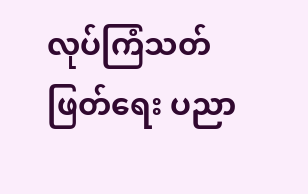လုပ်ကြံသတ်ဖြတ်ရေး ပညာ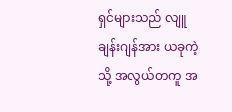ရှင်များသည် လျူချန်းဂျန်အား ယခုကဲ့သို့ အလွယ်တကူ အ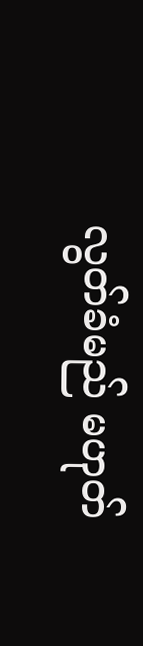လွတ်ခံမည် မဟုတ်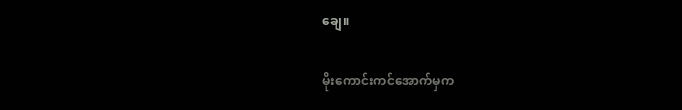ချေ။

မိုးကောင်းကင်အောက်မှက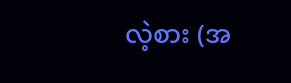လဲ့စား (အ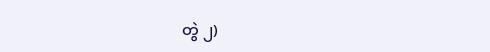တွဲ ၂)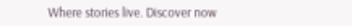Where stories live. Discover now